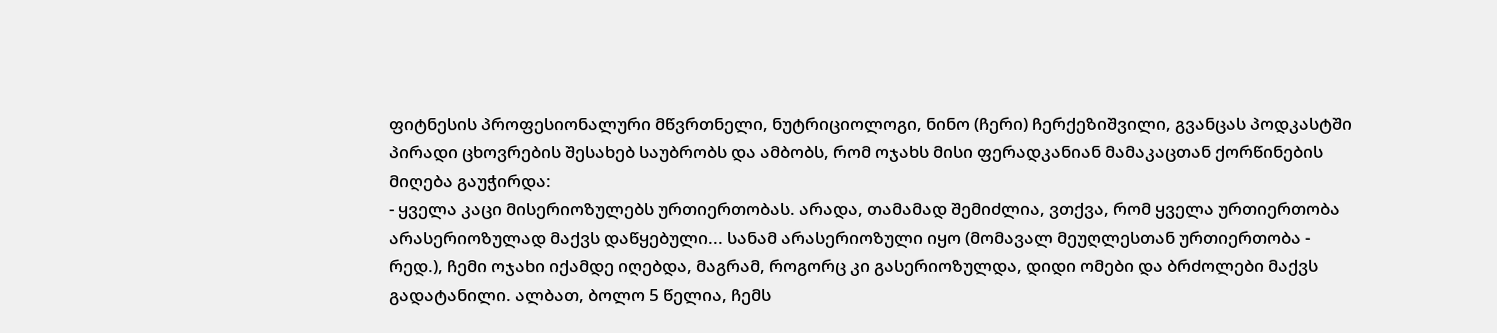ფიტნესის პროფესიონალური მწვრთნელი, ნუტრიციოლოგი, ნინო (ჩერი) ჩერქეზიშვილი, გვანცას პოდკასტში პირადი ცხოვრების შესახებ საუბრობს და ამბობს, რომ ოჯახს მისი ფერადკანიან მამაკაცთან ქორწინების მიღება გაუჭირდა:
- ყველა კაცი მისერიოზულებს ურთიერთობას. არადა, თამამად შემიძლია, ვთქვა, რომ ყველა ურთიერთობა არასერიოზულად მაქვს დაწყებული... სანამ არასერიოზული იყო (მომავალ მეუღლესთან ურთიერთობა - რედ.), ჩემი ოჯახი იქამდე იღებდა, მაგრამ, როგორც კი გასერიოზულდა, დიდი ომები და ბრძოლები მაქვს გადატანილი. ალბათ, ბოლო 5 წელია, ჩემს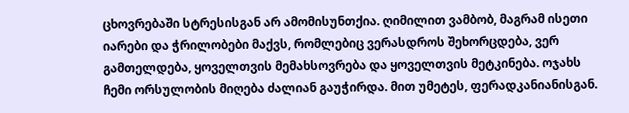ცხოვრებაში სტრესისგან არ ამომისუნთქია. ღიმილით ვამბობ, მაგრამ ისეთი იარები და ჭრილობები მაქვს, რომლებიც ვერასდროს შეხორცდება, ვერ გამთელდება, ყოველთვის მემახსოვრება და ყოველთვის მეტკინება. ოჯახს ჩემი ორსულობის მიღება ძალიან გაუჭირდა. მით უმეტეს, ფერადკანიანისგან.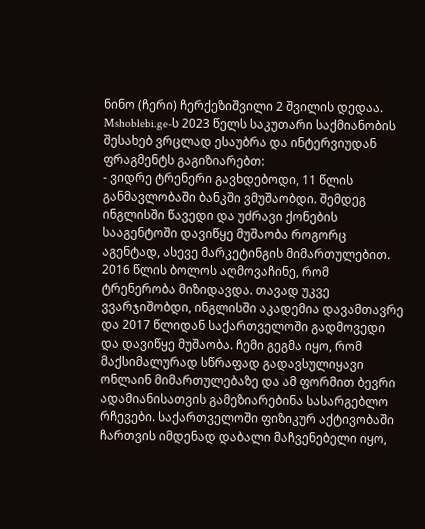ნინო (ჩერი) ჩერქეზიშვილი 2 შვილის დედაა. Mshoblebi.ge-ს 2023 წელს საკუთარი საქმიანობის შესახებ ვრცლად ესაუბრა და ინტერვიუდან ფრაგმენტს გაგიზიარებთ:
- ვიდრე ტრენერი გავხდებოდი, 11 წლის განმავლობაში ბანკში ვმუშაობდი. შემდეგ ინგლისში წავედი და უძრავი ქონების სააგენტოში დავიწყე მუშაობა როგორც აგენტად, ასევე მარკეტინგის მიმართულებით. 2016 წლის ბოლოს აღმოვაჩინე, რომ ტრენერობა მიზიდავდა. თავად უკვე ვვარჯიშობდი, ინგლისში აკადემია დავამთავრე და 2017 წლიდან საქართველოში გადმოვედი და დავიწყე მუშაობა. ჩემი გეგმა იყო, რომ მაქსიმალურად სწრაფად გადავსულიყავი ონლაინ მიმართულებაზე და ამ ფორმით ბევრი ადამიანისათვის გამეზიარებინა სასარგებლო რჩევები. საქართველოში ფიზიკურ აქტივობაში ჩართვის იმდენად დაბალი მაჩვენებელი იყო,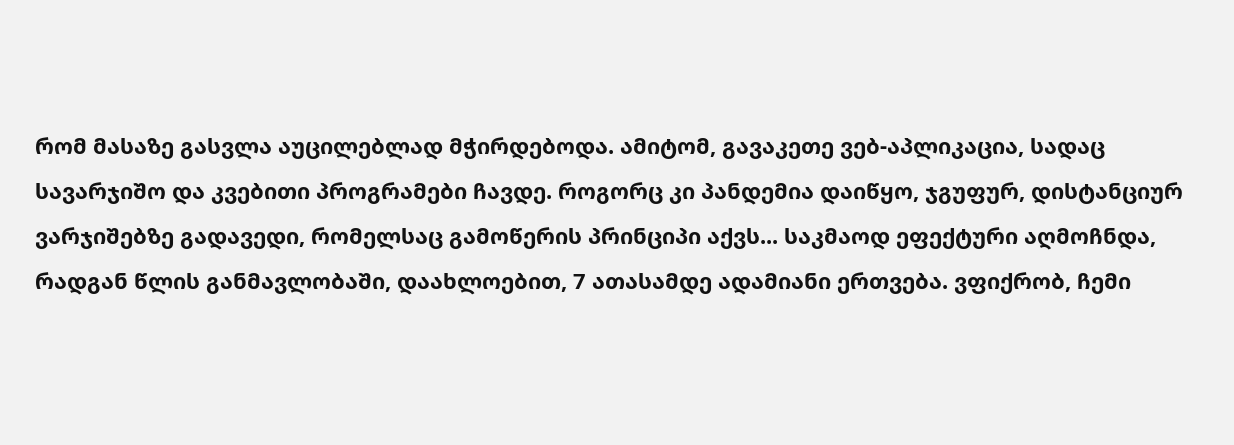რომ მასაზე გასვლა აუცილებლად მჭირდებოდა. ამიტომ, გავაკეთე ვებ-აპლიკაცია, სადაც სავარჯიშო და კვებითი პროგრამები ჩავდე. როგორც კი პანდემია დაიწყო, ჯგუფურ, დისტანციურ ვარჯიშებზე გადავედი, რომელსაც გამოწერის პრინციპი აქვს... საკმაოდ ეფექტური აღმოჩნდა, რადგან წლის განმავლობაში, დაახლოებით, 7 ათასამდე ადამიანი ერთვება. ვფიქრობ, ჩემი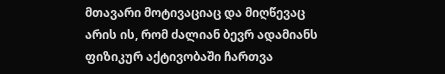მთავარი მოტივაციაც და მიღწევაც არის ის, რომ ძალიან ბევრ ადამიანს ფიზიკურ აქტივობაში ჩართვა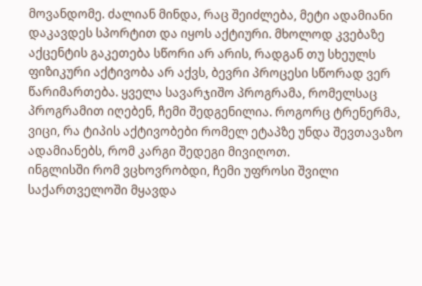მოვანდომე. ძალიან მინდა, რაც შეიძლება, მეტი ადამიანი დაკავდეს სპორტით და იყოს აქტიური. მხოლოდ კვებაზე აქცენტის გაკეთება სწორი არ არის, რადგან თუ სხეულს ფიზიკური აქტივობა არ აქვს, ბევრი პროცესი სწორად ვერ წარიმართება. ყველა სავარჯიშო პროგრამა, რომელსაც პროგრამით იღებენ, ჩემი შედგენილია. როგორც ტრენერმა, ვიცი, რა ტიპის აქტივობები რომელ ეტაპზე უნდა შევთავაზო ადამიანებს, რომ კარგი შედეგი მივიღოთ.
ინგლისში რომ ვცხოვრობდი, ჩემი უფროსი შვილი საქართველოში მყავდა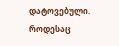დატოვებული. როდესაც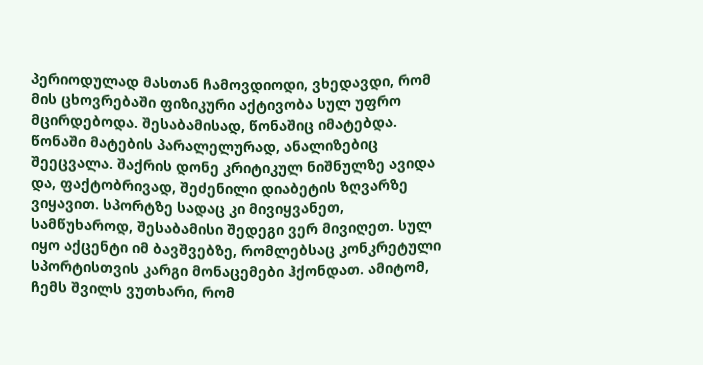პერიოდულად მასთან ჩამოვდიოდი, ვხედავდი, რომ მის ცხოვრებაში ფიზიკური აქტივობა სულ უფრო მცირდებოდა. შესაბამისად, წონაშიც იმატებდა. წონაში მატების პარალელურად, ანალიზებიც შეეცვალა. შაქრის დონე კრიტიკულ ნიშნულზე ავიდა და, ფაქტობრივად, შეძენილი დიაბეტის ზღვარზე ვიყავით. სპორტზე სადაც კი მივიყვანეთ, სამწუხაროდ, შესაბამისი შედეგი ვერ მივიღეთ. სულ იყო აქცენტი იმ ბავშვებზე, რომლებსაც კონკრეტული სპორტისთვის კარგი მონაცემები ჰქონდათ. ამიტომ, ჩემს შვილს ვუთხარი, რომ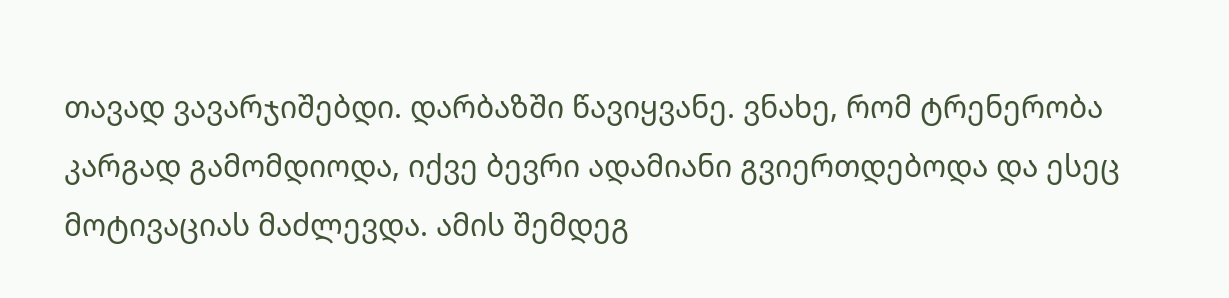თავად ვავარჯიშებდი. დარბაზში წავიყვანე. ვნახე, რომ ტრენერობა კარგად გამომდიოდა, იქვე ბევრი ადამიანი გვიერთდებოდა და ესეც მოტივაციას მაძლევდა. ამის შემდეგ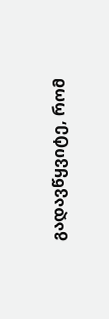გადავწყვიტე, რომ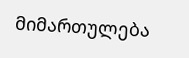მიმართულება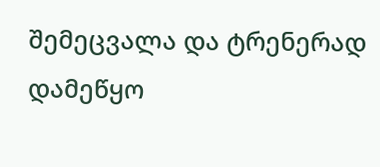შემეცვალა და ტრენერად დამეწყო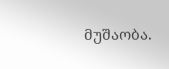მუშაობა.